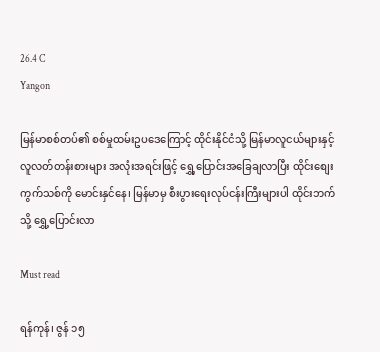26.4 C
Yangon

မြန်မာစစ်တပ်၏ စစ်မှုထမ်းဥပဒေကြောင့် ထိုင်းနိုင်ငံသို့ မြန်မာလူငယ်များနှင့် လူလတ်တန်းစားများ အလုံးအရင်းဖြင့် ရွှေ့ပြောင်းအခြေချလာပြီး ထိုင်းစျေးကွက်သစ်ကို မောင်းနှင်နေ၊ မြန်မာမှ စီးပွားရေးလုပ်ငန်းကြီးများပါ ထိုင်းဘက်သို့ ရွှေ့ပြောင်းလာ

Must read

ရန်ကုန်၊ ဇွန် ၁၅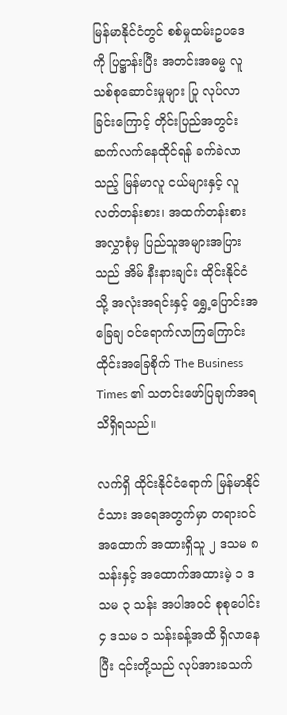မြန်မာနိုင်ငံတွင် စစ်မှုထမ်းဥပဒေကို ပြဋ္ဌာန်းပြီး အတင်းအဓမ္မ လူသစ်စုဆောင်းမှုများ ပြု လုပ်လာခြင်းကြောင့် တိုင်းပြည်အတွင်း ဆက်လက်နေထိုင်ရန် ခက်ခဲလာသည့် မြန်မာလူ ငယ်များနှင့် လူ လတ်တန်းစား၊ အထက်တန်းစား အလွှာစုံမှ ပြည်သူအများအပြားသည် အိမ် နီးနားချင်း ထိုင်းနိုင်ငံသို့ အလုံးအရင်းနှင့် ရွှေ့ပြောင်းအခြေချ ဝင်ရောက်လာကြကြောင်း ထိုင်းအခြေစိုက် The Business Times ၏ သတင်းဖော်ပြချက်အရ သိရှိရသည်။

လက်ရှိ ထိုင်းနိုင်ငံရောက် မြန်မာနိုင်ငံသား အရေအတွက်မှာ တရားဝင် အထောက် အထားရှိသူ ၂ ဒသမ ၈ သန်းနှင့် အထောက်အထားမဲ့ ၁ ဒသမ ၃ သန်း အပါအဝင် စုစုပေါင်း ၄ ဒသမ ၁ သန်းခန့်အထိ ရှိလာနေပြီး ၎င်းတို့သည် လုပ်အားခသက်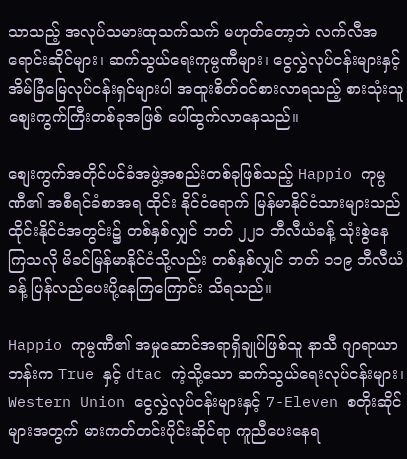သာသည့် အလုပ်သမားထုသက်သက် မဟုတ်တော့ဘဲ လက်လီအရောင်းဆိုင်များ၊ ဆက်သွယ်ရေးကုမ္ပဏီများ၊ ငွေလွှဲလုပ်ငန်းများနှင့် အိမ်ခြံမြေလုပ်ငန်းရှင်များပါ အထူးစိတ်ဝင်စားလာရသည့် စားသုံးသူစျေးကွက်ကြီးတစ်ခုအဖြစ် ပေါ်ထွက်လာနေသည်။

စျေးကွက်အတိုင်ပင်ခံအဖွဲ့အစည်းတစ်ခုဖြစ်သည့် Happio ကုမ္ပဏီ၏ အစီရင်ခံစာအရ ထိုင်း နိုင်ငံရောက် မြန်မာနိုင်ငံသားများသည် ထိုင်းနိုင်ငံအတွင်း၌ တစ်နှစ်လျှင် ဘတ် ၂၂၁ ဘီလီယံခန့် သုံးစွဲနေကြသလို မိခင်မြန်မာနိုင်ငံသို့လည်း တစ်နှစ်လျှင် ဘတ် ၁၁၉ ဘီလီယံခန့် ပြန်လည်ပေးပို့နေကြကြောင်း သိရသည်။

Happio ကုမ္ပဏီ၏ အမှုဆောင်အရာရှိချုပ်ဖြစ်သူ နာသီ ဂျာရာယာဘန်းက True နှင့် dtac ကဲ့သို့သော ဆက်သွယ်ရေးလုပ်ငန်းများ၊ Western Union ငွေလွှဲလုပ်ငန်းများနှင့် 7-Eleven စတိုးဆိုင်များအတွက် မားကတ်တင်းပိုင်းဆိုင်ရာ ကူညီပေးနေရ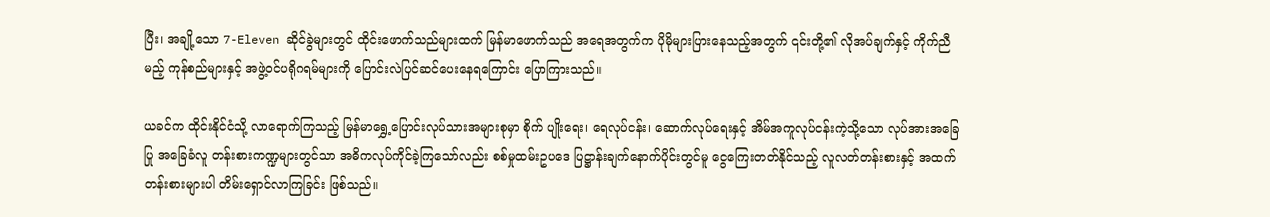ပြီး၊ အချို့သော 7-Eleven ဆိုင်ခွဲများတွင် ထိုင်းဖောက်သည်များထက် မြန်မာဖောက်သည် အရေအတွက်က ပိုမိုများပြားနေသည့်အတွက် ၎င်းတို့၏ လိုအပ်ချက်နှင့် ကိုက်ညီမည့် ကုန်စည်များနှင့် အဖွဲ့ဝင်ပရိုဂရမ်များကို ပြောင်းလဲပြင်ဆင်ပေးနေရကြောင်း ပြောကြားသည်။

ယခင်က ထိုင်းနိုင်ငံသို့ လာရောက်ကြသည့် မြန်မာရွှေ့ပြောင်းလုပ်သားအများစုမှာ စိုက် ပျိုးရေး၊ ရေလုပ်ငန်း၊ ဆောက်လုပ်ရေးနှင့် အိမ်အကူလုပ်ငန်းကဲ့သို့သော လုပ်အားအခြေပြု အခြေခံလူ တန်းစားကဏ္ဍများတွင်သာ အဓိကလုပ်ကိုင်ခဲ့ကြသော်လည်း စစ်မှုထမ်းဥပဒေ ပြဋ္ဌာန်းချက်နောက်ပိုင်းတွင်မူ ငွေကြေးတတ်နိုင်သည့် လူလတ်တန်းစားနှင့် အထက်တန်းစားများပါ တိမ်းရှောင်လာကြခြင်း ဖြစ်သည်။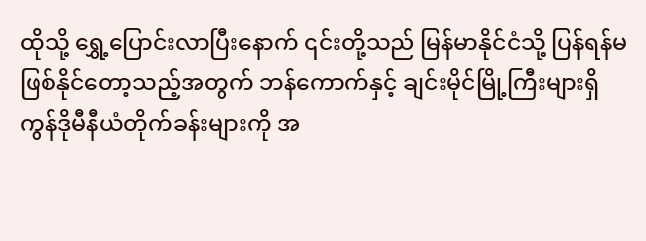ထိုသို့ ရွှေ့ပြောင်းလာပြီးနောက် ၎င်းတို့သည် မြန်မာနိုင်ငံသို့ ပြန်ရန်မဖြစ်နိုင်တော့သည့်အတွက် ဘန်ကောက်နှင့် ချင်းမိုင်မြို့ကြီးများရှိ ကွန်ဒိုမီနီယံတိုက်ခန်းများကို အ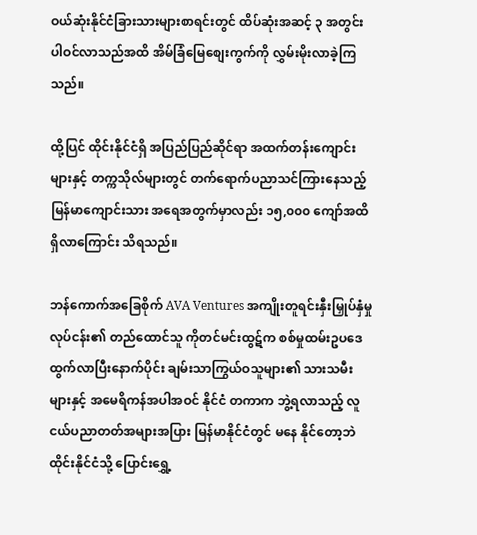ဝယ်ဆုံးနိုင်ငံခြားသားများစာရင်းတွင် ထိပ်ဆုံးအဆင့် ၃ အတွင်း ပါဝင်လာသည်အထိ အိမ်ခြံမြေစျေးကွက်ကို လွှမ်းမိုးလာခဲ့ကြသည်။

ထို့ပြင် ထိုင်းနိုင်ငံရှိ အပြည်ပြည်ဆိုင်ရာ အထက်တန်းကျောင်းများနှင့် တက္ကသိုလ်များတွင် တက်ရောက်ပညာသင်ကြားနေသည့် မြန်မာကျောင်းသား အရေအတွက်မှာလည်း ၁၅,၀၀၀ ကျော်အထိ ရှိလာကြောင်း သိရသည်။

ဘန်ကောက်အခြေစိုက် AVA Ventures အကျိုးတူရင်းနှီးမြှုပ်နှံမှုလုပ်ငန်း၏ တည်ထောင်သူ ကိုတင်မင်းထွဋ်က စစ်မှုထမ်းဥပဒေ ထွက်လာပြီးနောက်ပိုင်း ချမ်းသာကြွယ်ဝသူများ၏ သားသမီးများနှင့် အမေရိကန်အပါအဝင် နိုင်ငံ တကာက ဘွဲ့ရလာသည့် လူငယ်ပညာတတ်အများအပြား မြန်မာနိုင်ငံတွင် မနေ နိုင်တော့ဘဲ ထိုင်းနိုင်ငံသို့ ပြောင်းရွှေ့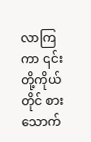လာကြကာ ၎င်းတို့ကိုယ်တိုင် စား သောက်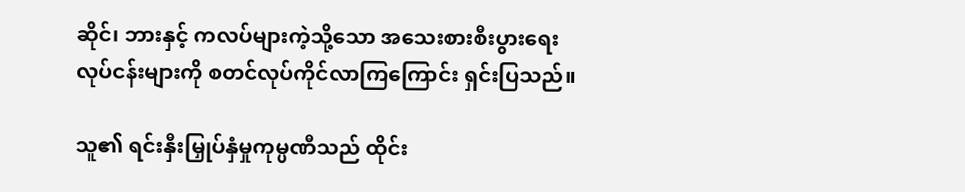ဆိုင်၊ ဘားနှင့် ကလပ်များကဲ့သို့သော အသေးစားစီးပွားရေးလုပ်ငန်းများကို စတင်လုပ်ကိုင်လာကြကြောင်း ရှင်းပြသည်။

သူ၏ ရင်းနှီးမြှုပ်နှံမှုကုမ္ပဏီသည် ထိုင်း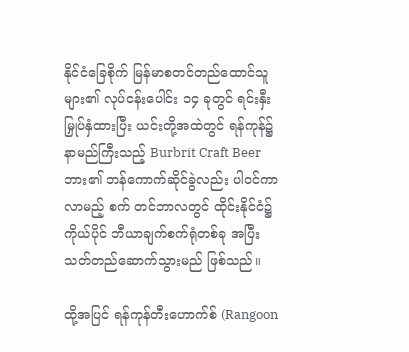နိုင်ငံခြေစိုက် မြန်မာစတင်တည်ထောင်သူများ၏ လုပ်ငန်းပေါင်း ၁၄ ခုတွင် ရင်းနှီးမြှုပ်နှံထားပြီး ယင်းတို့အထဲတွင် ရန်ကုန်၌ နာမည်ကြီးသည့် Burbrit Craft Beer ဘား၏ ဘန်ကောက်ဆိုင်ခွဲလည်း ပါဝင်ကာ လာမည့် စက် တင်ဘာလတွင် ထိုင်းနိုင်ငံ၌ ကိုယ်ပိုင် ဘီယာချက်စက်ရုံတစ်ခု အပြီးသတ်တည်ဆောက်သွားမည် ဖြစ်သည်။

ထို့အပြင် ရန်ကုန်တီးဟောက်စ် (Rangoon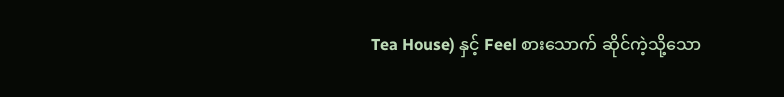Tea House) နှင့် Feel စားသောက် ဆိုင်ကဲ့သို့သော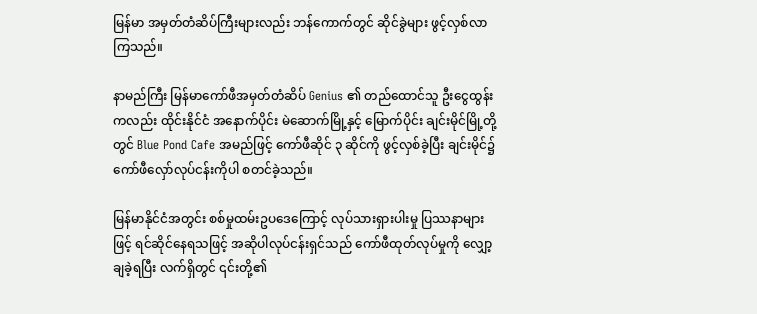မြန်မာ အမှတ်တံဆိပ်ကြီးများလည်း ဘန်ကောက်တွင် ဆိုင်ခွဲများ ဖွင့်လှစ်လာကြသည်။

နာမည်ကြီး မြန်မာကော်ဖီအမှတ်တံဆိပ် Genius ၏ တည်ထောင်သူ ဦးငွေထွန်းကလည်း ထိုင်းနိုင်ငံ အနောက်ပိုင်း မဲဆောက်မြို့နှင့် မြောက်ပိုင်း ချင်းမိုင်မြို့တို့တွင် Blue Pond Cafe အမည်ဖြင့် ကော်ဖီဆိုင် ၃ ဆိုင်ကို ဖွင့်လှစ်ခဲ့ပြီး ချင်းမိုင်၌ ကော်ဖီလှော်လုပ်ငန်းကိုပါ စတင်ခဲ့သည်။

မြန်မာနိုင်ငံအတွင်း စစ်မှုထမ်းဥပဒေကြောင့် လုပ်သားရှားပါးမှု ပြဿနာများဖြင့် ရင်ဆိုင်နေရသဖြင့် အဆိုပါလုပ်ငန်းရှင်သည် ကော်ဖီထုတ်လုပ်မှုကို လျှော့ချခဲ့ရပြီး လက်ရှိတွင် ၎င်းတို့၏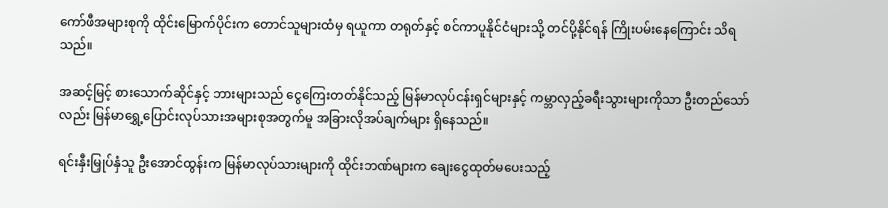ကော်ဖီအများစုကို ထိုင်းမြောက်ပိုင်းက တောင်သူများထံမှ ရယူကာ တရုတ်နှင့် စင်ကာပူနိုင်ငံများသို့ တင်ပို့နိုင်ရန် ကြိုးပမ်းနေကြောင်း သိရသည်။

အဆင့်မြင့် စားသောက်ဆိုင်နှင့် ဘားများသည် ငွေကြေးတတ်နိုင်သည့် မြန်မာလုပ်ငန်းရှင်များနှင့် ကမ္ဘာလှည့်ခရီးသွားများကိုသာ ဦးတည်သော်လည်း မြန်မာရွှေ့ပြောင်းလုပ်သားအများစုအတွက်မူ အခြားလိုအပ်ချက်များ ရှိနေသည်။

ရင်းနှီးမြှုပ်နှံသူ ဦးအောင်ထွန်းက မြန်မာလုပ်သားများကို ထိုင်းဘဏ်များက ချေးငွေထုတ်မပေးသည့်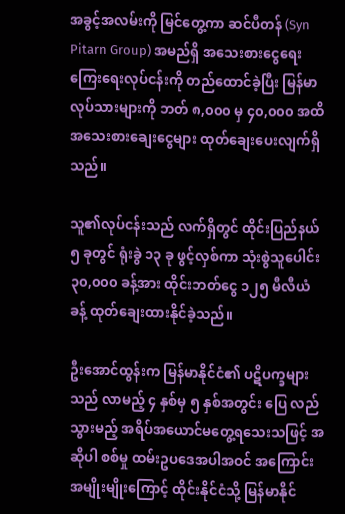အခွင့်အလမ်းကို မြင်တွေ့ကာ ဆင်ပီတန် (Syn Pitarn Group) အမည်ရှိ အသေးစားငွေရေးကြေးရေးလုပ်ငန်းကို တည်ထောင်ခဲ့ပြီး မြန်မာလုပ်သားများကို ဘတ် ၈,၀၀၀ မှ ၄၀,၀၀၀ အထိ အသေးစားချေးငွေများ ထုတ်ချေးပေးလျက်ရှိသည်။

သူ၏လုပ်ငန်းသည် လက်ရှိတွင် ထိုင်းပြည်နယ် ၅ ခုတွင် ရုံးခွဲ ၁၃ ခု ဖွင့်လှစ်ကာ သုံးစွဲသူပေါင်း ၃၀,၀၀၀ ခန့်အား ထိုင်းဘတ်ငွေ ၁၂၅ မီလီယံခန့် ထုတ်ချေးထားနိုင်ခဲ့သည်။

ဦးအောင်ထွန်းက မြန်မာနိုင်ငံ၏ ပဋိပက္ခများသည် လာမည့် ၄ နှစ်မှ ၅ နှစ်အတွင်း ပြေ လည်သွားမည့် အရိပ်အယောင်မတွေ့ရသေးသဖြင့် အဆိုပါ စစ်မှု ထမ်းဥပဒေအပါအဝင် အကြောင်းအမျိုးမျိုးကြောင့် ထိုင်းနိုင်ငံသို့ မြန်မာနိုင်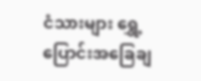ငံသားများ ရွှေ့ပြောင်းအခြေချ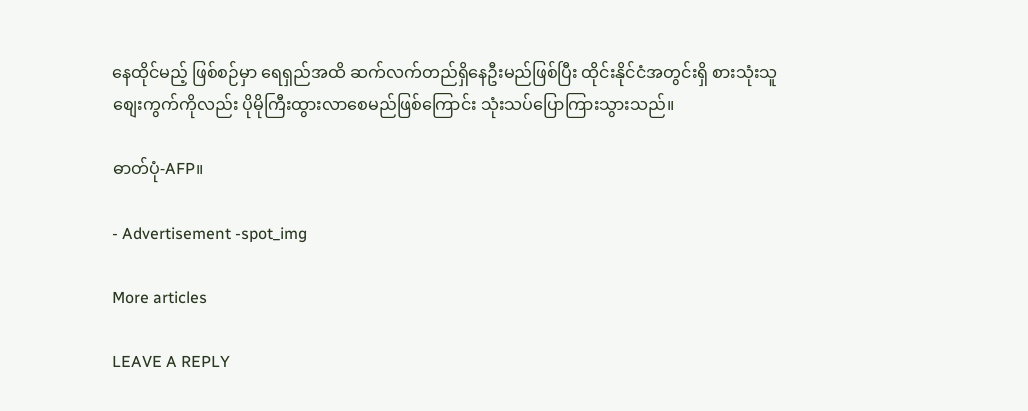နေထိုင်မည့် ဖြစ်စဉ်မှာ ရေရှည်အထိ ဆက်လက်တည်ရှိနေဦးမည်ဖြစ်ပြီး ထိုင်းနိုင်ငံအတွင်းရှိ စားသုံးသူစျေးကွက်ကိုလည်း ပိုမိုကြီးထွားလာစေမည်ဖြစ်ကြောင်း သုံးသပ်ပြောကြားသွားသည်။

ဓာတ်ပုံ-AFP။

- Advertisement -spot_img

More articles

LEAVE A REPLY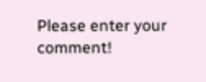Please enter your comment!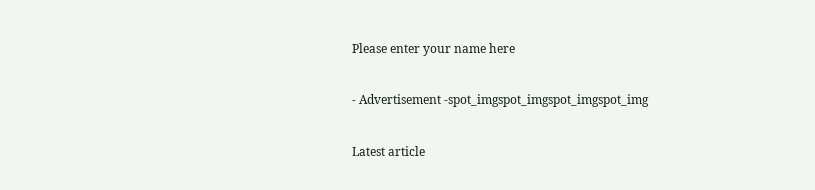Please enter your name here

- Advertisement -spot_imgspot_imgspot_imgspot_img

Latest article